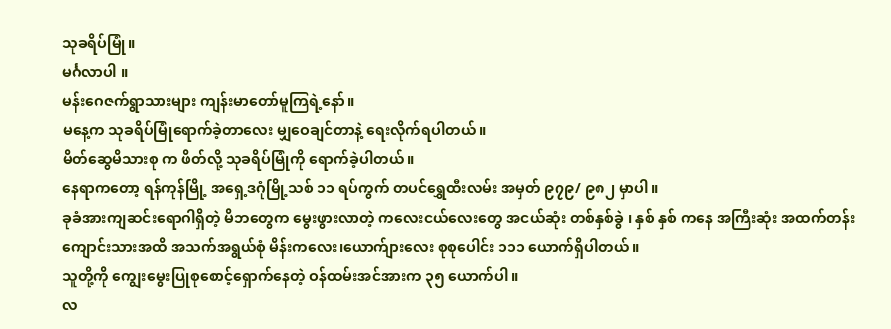သုခရိပ်မြုံ။
မင်္ဂလာပါ ။
မန်းဂေဇက်ရွာသားများ ကျန်းမာတော်မူကြရဲ့နော်။
မနေ့က သုခရိပ်မြုံရောက်ခဲ့တာလေး မျှဝေချင်တာနဲ့ ရေးလိုက်ရပါတယ်။
မိတ်ဆွေမိသားစု က ဖိတ်လို့ သုခရိပ်မြုံကို ရောက်ခဲ့ပါတယ်။
နေရာကတော့ ရန်ကုန်မြို့ အရှေ့ဒဂုံမြို့သစ် ၁၁ ရပ်ကွက် တပင်ရွှေထီးလမ်း အမှတ် ၉၇၉/ ၉၈၂ မှာပါ။
ခုခံအားကျဆင်းရောဂါရှိတဲ့ မိဘတွေက မွေးဖွားလာတဲ့ ကလေးငယ်လေးတွေ အငယ်ဆုံး တစ်နှစ်ခွဲ ၊ နှစ် နှစ် ကနေ အကြီးဆုံး အထက်တန်းကျောင်းသားအထိ အသက်အရွယ်စုံ မိန်းကလေး၊ယောက်ျားလေး စုစုပေါင်း ၁၁၁ ယောက်ရှိပါတယ်။
သူတို့ကို ကျွေးမွေးပြုစုစောင့်ရှောက်နေတဲ့ ဝန်ထမ်းအင်အားက ၃၅ ယောက်ပါ။
လ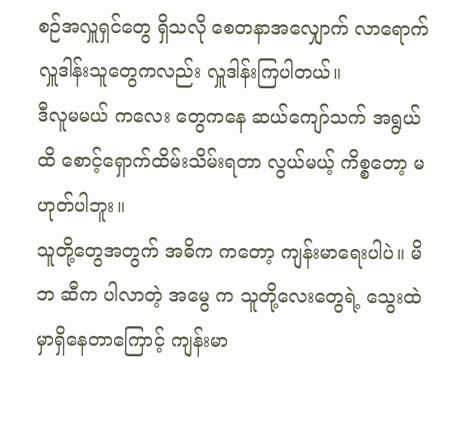စဉ်အလှူရှင်တွေ ရှိသလို စေတနာအလျှောက် လာရောက် လှူဒါန်းသူတွေကလည်း လှူဒါန်းကြပါတယ်။
ဒီလူမမယ် ကလေး တွေကနေ ဆယ်ကျော်သက် အရွယ်ထိ စောင့်ရှောက်ထိမ်းသိမ်းရတာ လွယ်မယ့် ကိစ္စတော့ မဟုတ်ပါဘူး။
သူတို့တွေအတွက် အဓိက ကတော့ ကျန်းမာရေးပါပဲ။ မိဘ ဆီက ပါလာတဲ့ အမွေ က သူတို့လေးတွေရဲ့ သွေးထဲမှာရှိနေတာကြောင့် ကျန်းမာ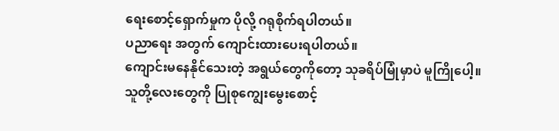ရေးစောင့်ရှောက်မှုက ပိုလို့ ဂရုစိုက်ရပါတယ်။
ပညာရေး အတွက် ကျောင်းထားပေးရပါတယ်။
ကျောင်းမနေနိုင်သေးတဲ့ အရွယ်တွေကိုတော့ သုခရိပ်မြုံမှာပဲ မူကြိုပေါ့။
သူတို့လေးတွေကို ပြုစုကျွေးမွေးစောင့်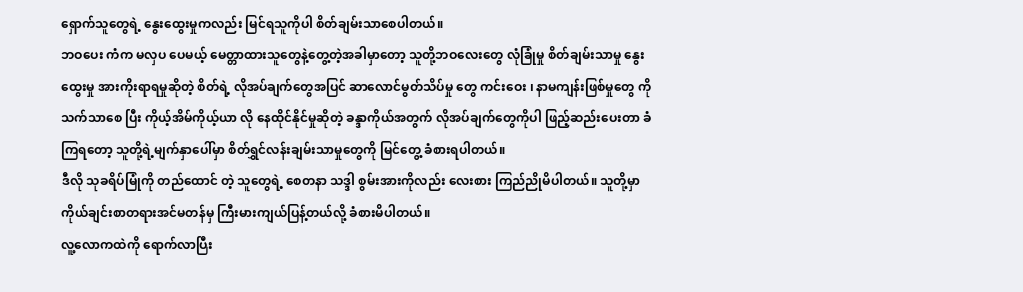ရှောက်သူတွေရဲ့ နွေးထွေးမှုကလည်း မြင်ရသူကိုပါ စိတ်ချမ်းသာစေပါတယ်။
ဘဝပေး ကံက မလှပ ပေမယ့် မေတ္တာထားသူတွေနဲ့တွေ့တဲ့အခါမှာတော့ သူတို့ဘဝလေးတွေ လုံခြုံမှု စိတ်ချမ်းသာမှု နွေးထွေးမှု အားကိုးရာရမှုဆိုတဲ့ စိတ်ရဲ့ လိုအပ်ချက်တွေအပြင် ဆာလောင်မွတ်သိပ်မှု တွေ ကင်းဝေး ၊ နာမကျန်းဖြစ်မှုတွေ ကို သက်သာစေ ပြီး ကိုယ့်အိမ်ကိုယ့်ယာ လို နေထိုင်နိုင်မှုဆိုတဲ့ ခန္ဒာကိုယ်အတွက် လိုအပ်ချက်တွေကိုပါ ဖြည့်ဆည်းပေးတာ ခံကြရတော့ သူတို့ရဲ့မျက်နှာပေါ်မှာ စိတ်ရွှင်လန်းချမ်းသာမှုတွေကို မြင်တွေ့ ခံစားရပါတယ်။
ဒီလို သုခရိပ်မြုံကို တည်ထောင် တဲ့ သူတွေရဲ့ စေတနာ သဒ္ဒါ စွမ်းအားကိုလည်း လေးစား ကြည်ညိုမိပါတယ်။ သူတို့မှာ ကိုယ်ချင်းစာတရားအင်မတန်မှ ကြီးမားကျယ်ပြန့်တယ်လို့ ခံစားမိပါတယ်။
လူ့လောကထဲကို ရောက်လာပြီး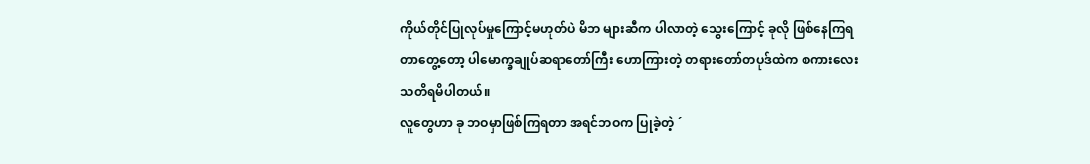ကိုယ်တိုင်ပြုလုပ်မှုကြောင့်မဟုတ်ပဲ မိဘ များဆီက ပါလာတဲ့ သွေးကြောင့် ခုလို ဖြစ်နေကြရတာတွေ့တော့ ပါမောက္ခချုပ်ဆရာတော်ကြီး ဟောကြားတဲ့ တရားတော်တပုဒ်ထဲက စကားလေး သတိရမိပါတယ်။
လူတွေဟာ ခု ဘဝမှာဖြစ်ကြရတာ အရင်ဘဝက ပြုခဲ့တဲ့ ´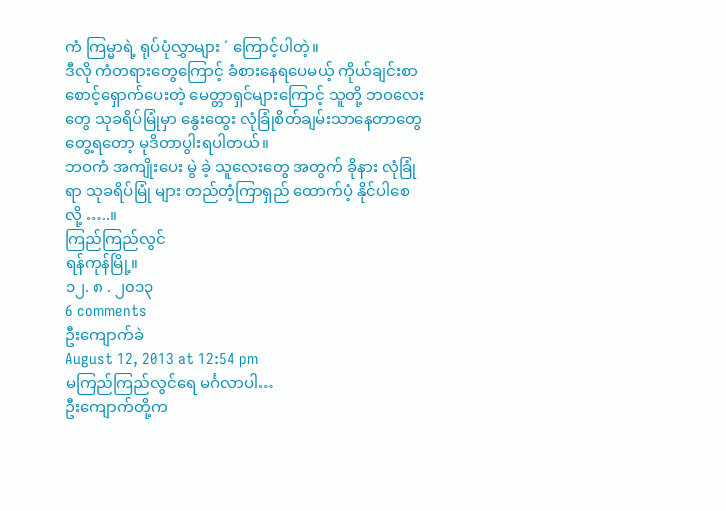ကံ ကြမ္မာရဲ့ ရုပ်ပုံလွှာများ ´ ကြောင့်ပါတဲ့။
ဒီလို ကံတရားတွေကြောင့် ခံစားနေရပေမယ့် ကိုယ်ချင်းစာစောင့်ရှောက်ပေးတဲ့ မေတ္တာရှင်များကြောင့် သူတို့ ဘဝလေးတွေ သုခရိပ်မြုံမှာ နွေးထွေး လုံခြုံစိတ်ချမ်းသာနေတာတွေ တွေ့ရတော့ မုဒိတာပွါးရပါတယ်။
ဘဝကံ အကျိုးပေး မွဲ ခဲ့ သူလေးတွေ အတွက် ခိုနား လုံခြုံရာ သုခရိပ်မြုံ များ တည်တံ့ကြာရှည် ထောက်ပံ့ နိုင်ပါစေ လို့ …..။
ကြည်ကြည်လွင်
ရန်ကုန်မြို့။
၁၂. ၈ . ၂၀၁၃
6 comments
ဦးကျောက်ခဲ
August 12, 2013 at 12:54 pm
မကြည်ကြည်လွင်ရေ မင်္ဂလာပါ…
ဦးကျောက်တို့က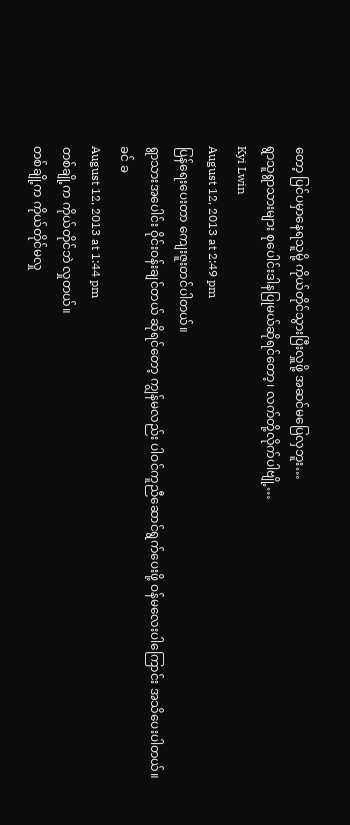တော့ ပြင်ပမှာနေရသူမို့ ကိုယ်တိုင်သွားပြီးလှူဖို့ အဆင်မပြေလှဘူး…
ရွာသူရွာသားများ စုပေါင်းဒါနပြုမယ်ဆိုရင်တော့၊ လက်တို့လိုက်ပါဗျို့…
Kyi Lwin
August 12, 2013 at 2:49 pm
ပြန်ရေးပေးတာ ကျေးဇူးတင်ပါတယ်။
ရွာသားအပေါင်း ဝိုင်းဝန်းချင်တယ် ဆိုရင်တော့ ကျွန်မလည်း ပါဝင်ကူညီဆောင်ရွက်ပေးဖို့ ဝန်မလေးပါကြောင်း အသိပေးပါတယ်။
ခင် ခ
August 12, 2013 at 1:44 pm
တစ်ချို့က ကိုယ်တိုင်ဘဲ လှုတယ်။
တစ်ချို့က ကိုယ်တိုင်မလှု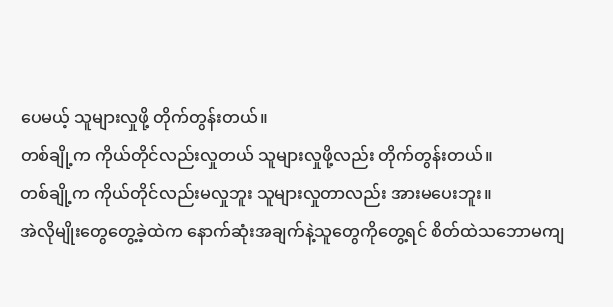ပေမယ့် သူများလှုဖို့ တိုက်တွန်းတယ်။
တစ်ချို့က ကိုယ်တိုင်လည်းလှုတယ် သူများလှုဖို့လည်း တိုက်တွန်းတယ်။
တစ်ချို့က ကိုယ်တိုင်လည်းမလှုဘူး သူများလှုတာလည်း အားမပေးဘူး။
အဲလိုမျိုးတွေတွေ့ခဲ့ထဲက နောက်ဆုံးအချက်နဲ့သူတွေကိုတွေ့ရင် စိတ်ထဲသဘောမကျ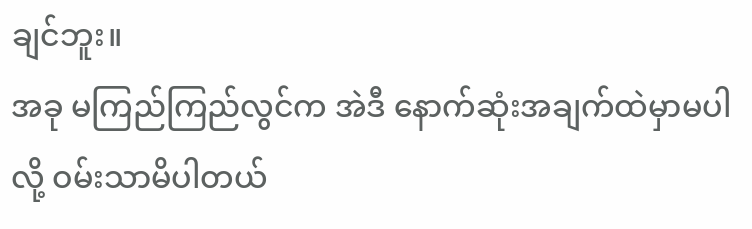ချင်ဘူး။
အခု မကြည်ကြည်လွင်က အဲဒီ နောက်ဆုံးအချက်ထဲမှာမပါလို့ ဝမ်းသာမိပါတယ်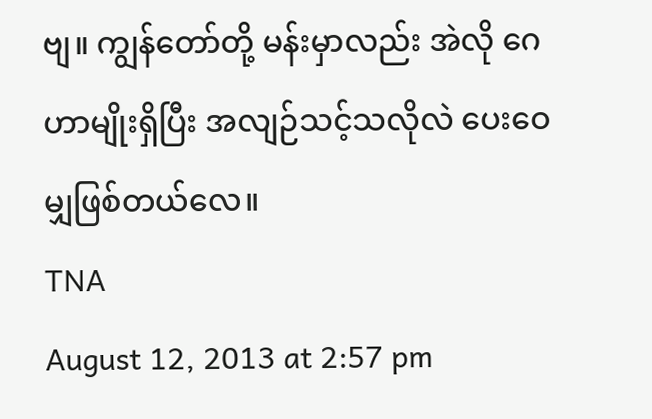ဗျ။ ကျွန်တော်တို့ မန်းမှာလည်း အဲလို ဂေဟာမျိုးရှိပြီး အလျဉ်သင့်သလိုလဲ ပေးဝေမျှဖြစ်တယ်လေ။
TNA
August 12, 2013 at 2:57 pm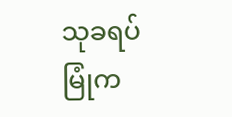သုခရပ်မြုံက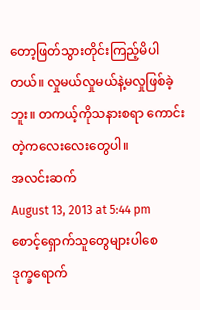တော့ဖြတ်သွားတိုင်းကြည့်မိပါတယ်။ လှုမယ်လှုမယ်နဲ့မလှုဖြစ်ခဲ့ဘူး။ တကယ့်ကိုသနားစရာ ကောင်းတဲ့ကလေးလေးတွေပါ။
အလင်းဆက်
August 13, 2013 at 5:44 pm
စောင့်ရှောက်သူတွေများပါစေ
ဒုက္ခရောက်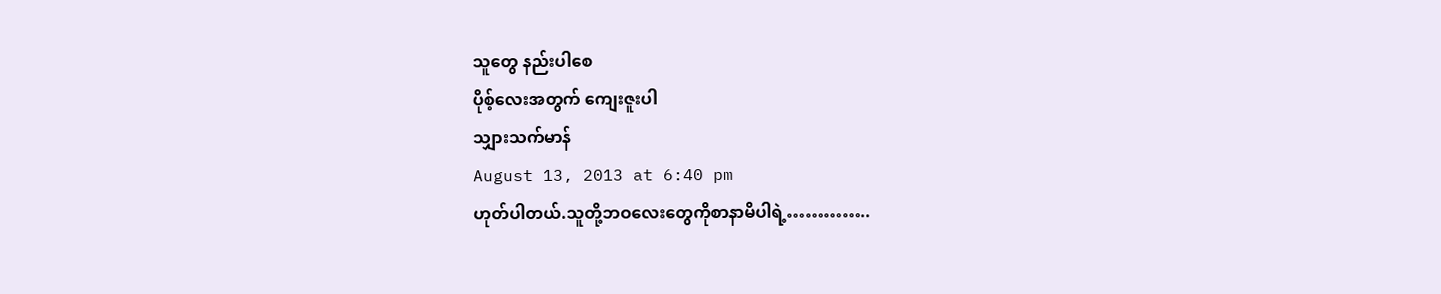သူတွေ နည်းပါစေ
ပိုစ့်လေးအတွက် ကျေးဇူးပါ
သျှားသက်မာန်
August 13, 2013 at 6:40 pm
ဟုတ်ပါတယ်.သူတို့ဘဝလေးတွေကိုစာနာမိပါရဲ့…………..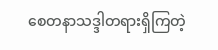စေတနာသဒ္ဒါတရားရှိကြတဲ့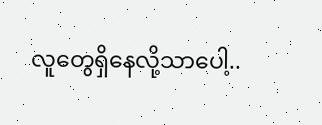လူတွေရှိနေလို့သာပေါ့..